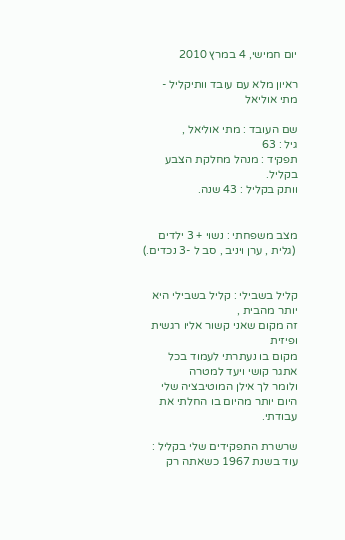יום חמישי, 4 במרץ 2010

ראיון מלא עם עובד וותיקליל - מתי אוליאל

שם העובד : מתי אוליאל ,
גיל : 63
תפקיד : מנהל מחלקת הצבע בקליל.
וותק בקליל : 43 שנה.


מצב משפחתי : נשוי + 3 ילדים
 (גלית , ערן ויניב , סב ל -3 נכדים.)


קליל בשבילי : קליל בשבילי היא יותר מהבית ,
זה מקום שאני קשור אליו רגשית ופיזית
מקום בו נעתרתי לעמוד בכל אתגר קושי ויעד למטרה
ולומר לך אילן המוטיבציה שלי היום יותר מהיום בו החלתי את עבודתי.

שרשרת התפקידים שלי בקליל : עוד בשנת 1967 כשאתה רק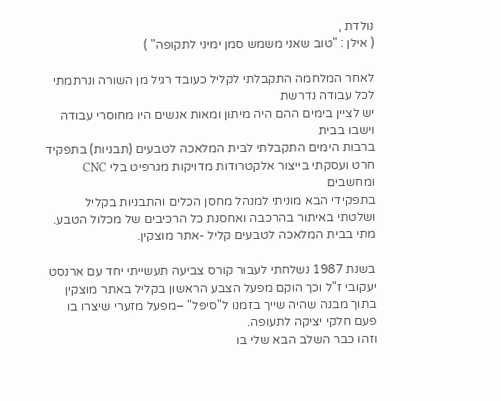נולדת ,
( אילן : "טוב שאני משמש סמן ימיני לתקופה" )

לאחר המלחמה התקבלתי לקליל כעובד רגיל מן השורה ונרתמתי לכל עבודה נדרשת
יש לציין בימים ההם היה מיתון ומאות אנשים היו מחוסרי עבודה וישבו בבית
ברבות הימים התקבלתי לבית המלאכה לטבעים (תבניות) בתפקיד חרט ועסקתי בייצור אלקטרודות מדויקות מגרפיט בלי CNC ומחשבים
בתפקידי הבא מוניתי למנהל מחסן הכלים והתבניות בקליל ושלטתי באיתור בהרכבה ואחסנת כל הרכיבים של מכלול הטבע.
מתי בבית המלאכה לטבעים קליל -אתר מוצקין.

בשנת 1987 נשלחתי לעבור קורס צביעה תעשייתי יחד עם ארנסט יעקובי ז"ל וכך הוקם מפעל הצבע הראשון בקליל באתר מוצקין בתוך מבנה שהיה שייך בזמנו ל"סיפל" –מפעל מזערי שיצרו בו פעם חלקי יציקה לתעופה.
וזהו כבר השלב הבא שלי בו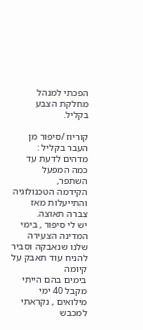הפכתי למנהל מחלקת הצבע בקליל.

קוריוז /סיפור מן העבר בקליל : מדהים לדעת עד כמה המפעל השתפר,
הקידמה הטכנולוגיה והתייעלות מאז צברה תאוצה.
יש לי סיפור , בימי המדינה הצעירה שלנו שנאבקה וסביר להניח עוד תאבק על קיומה
בימים בהם הייתי מקבל 40 ימי מילואים , נקראתי למכבש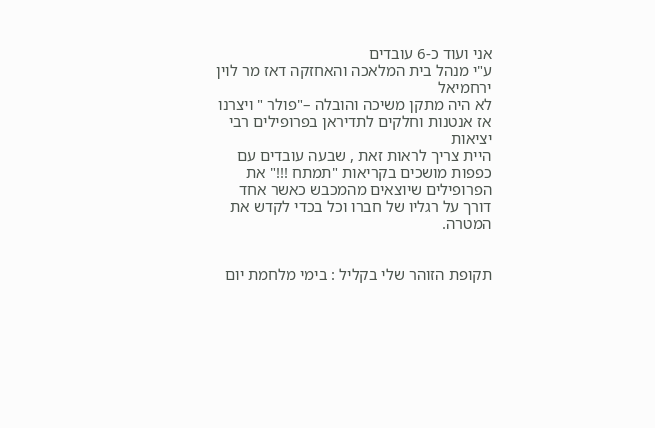אני ועוד כ-6 עובדים
ע"י מנהל בית המלאכה והאחזקה דאז מר לוין ירחמיאל
לא היה מתקן משיכה והובלה –"פולר " ויצרנו אז אנטנות וחלקים לתדיראן בפרופילים רבי יציאות
היית צריך לראות זאת , שבעה עובדים עם כפפות מושכים בקריאות "תמתח !!!" את הפרופילים שיוצאים מהמכבש כאשר אחד דורך על רגליו של חברו וכל בכדי לקדש את המטרה.


תקופת הזוהר שלי בקליל : בימי מלחמת יום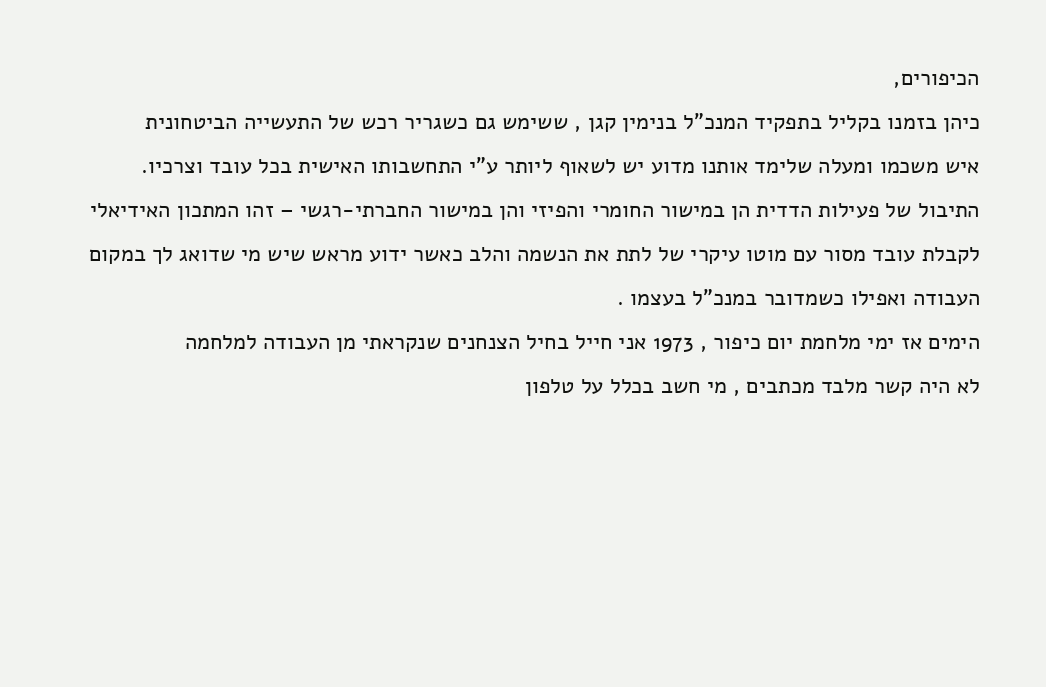הכיפורים,
כיהן בזמנו בקליל בתפקיד המנכ"ל בנימין קגן , ששימש גם כשגריר רכש של התעשייה הביטחונית
איש משכמו ומעלה שלימד אותנו מדוע יש לשאוף ליותר ע"י התחשבותו האישית בכל עובד וצרכיו.
התיבול של פעילות הדדית הן במישור החומרי והפיזי והן במישור החברתי-רגשי – זהו המתכון האידיאלי לקבלת עובד מסור עם מוטו עיקרי של לתת את הנשמה והלב כאשר ידוע מראש שיש מי שדואג לך במקום העבודה ואפילו כשמדובר במנכ"ל בעצמו .
הימים אז ימי מלחמת יום כיפור , 1973 אני חייל בחיל הצנחנים שנקראתי מן העבודה למלחמה
לא היה קשר מלבד מכתבים , מי חשב בכלל על טלפון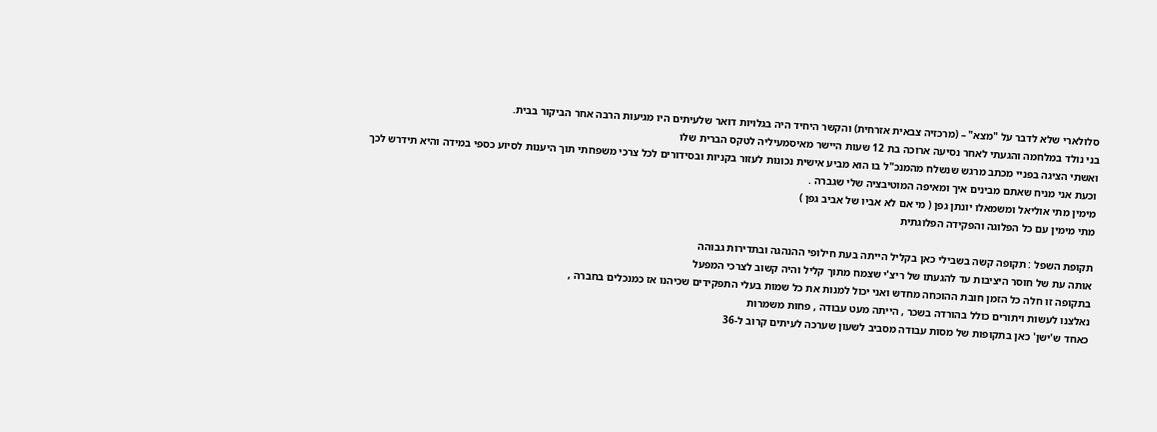סלולארי שלא לדבר על "מצא" – (מרכזיה צבאית אזרחית) והקשר היחיד היה בגלויות דואר שלעיתים היו מגיעות הרבה אחר הביקור בבית.
בני נולד במלחמה והגעתי לאחר נסיעה ארוכה בת 12 שעות היישר מאיסמעיליה לטקס הברית שלו
ואשתי הציגה בפניי מכתב מרגש שנשלח מהמנכ"ל בו הוא מביע אישית נכונות לעזור בקניות ובסידורים לכל צרכי משפחתי תוך היענות לסיוע כספי במידה והיא תידרש לכך
וכעת אני מניח שאתם מבינים איך ומאיפה המוטיבציה שלי שגברה .
מימין מתי אוליאל ומשמאלו יונתן גפן ( מי אם לא אביו של אביב גפן )
מתי מימין עם כל הפלוגה והפקידה הפלוגתית

תקופת השפל : תקופה קשה בשבילי כאן בקליל הייתה בעת חילופי ההנהגה ובתדירות גבוהה
אותה עת של חוסר היציבות עד להגעתו של ריצ'י שצמח מתוך קליל והיה קשוב לצרכי המפעל
בתקופה זו חלה כל הזמן חובת ההוכחה מחדש ואני יכול למנות את כל שמות בעלי התפקידים שכיהנו אז כמנכלים בחברה ,
נאלצנו לעשות ויתורים כולל בהורדה בשכר , הייתה מעט עבודה , פחות משמרות
כאחד ש'ישן' כאן בתקופות של מסות עבודה מסביב לשעון שערכה לעיתים קרוב ל-36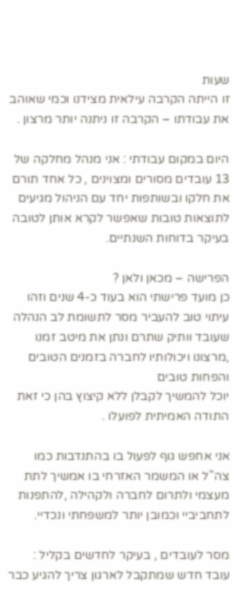שעות
זו הייתה הקרבה עילאית מצידנו וכמי שאוהב את עבודתו – הקרבה זו ניתנה יותר מרצון .

היום במקום עבודתי : אני מנהל מחלקה של 13 עובדים מסורים ומצוינים , כל אחד תורם את חלקו ובשותפות יחד עם הניהול מגיעים לתוצאות טובות שאפשר לקרא אותן לטובה בעיקר בדוחות השנתיים.

הפרישה – מכאן ולאן ?
כן מועד פרישתי הוא בעוד כ-4 שנים וזהו עיתוי טוב להעביר מסר לתשומת לב הנהלה
שעובד וותיק שתרם ונתן את מיטב זמנו ,מרצונו ויכולותיו לחברה בזמנים הטובים והפחות טובים
יוכל להמשיך לקבלן ללא קיצוץ בהן כי זאת התודה האמיתית לפועלו .

אני אחפש גוף לפעול בו בהתנדבות כמו צה"ל או המשמר האזרחי בו אמשיך לתת מעצמי ולתרום לחברה ולקהילה ,להתפנות לתחביביי וכמובן יותר למשפחתי ונכדיי.

מסר לעובדים , בעיקר לחדשים בקליל :
עובד חדש שמתקבל לארגון צריך להגיע כבר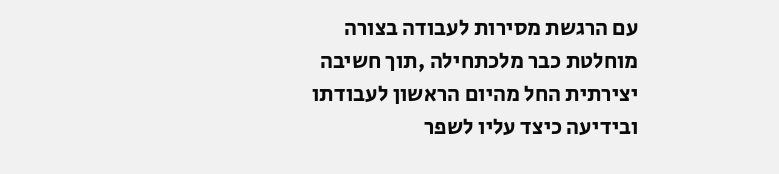עם הרגשת מסירות לעבודה בצורה מוחלטת כבר מלכתחילה ,תוך חשיבה יצירתית החל מהיום הראשון לעבודתו ובידיעה כיצד עליו לשפר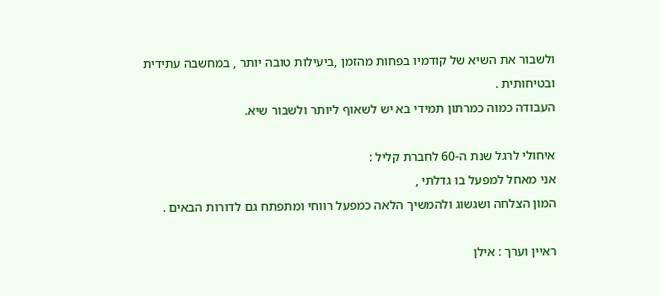ולשבור את השיא של קודמיו בפחות מהזמן ,ביעילות טובה יותר , במחשבה עתידית ובטיחותית .
העבודה כמוה כמרתון תמידי בא יש לשאוף ליותר ולשבור שיא.

איחולי לרגל שנת ה-60 לחברת קליל :
אני מאחל למפעל בו גדלתי ,
המון הצלחה ושגשוג ולהמשיך הלאה כמפעל רווחי ומתפתח גם לדורות הבאים .

ראיין וערך : אילן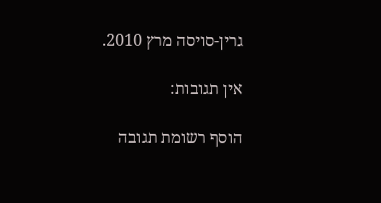גרין-סויסה מרץ 2010.

אין תגובות:

הוסף רשומת תגובה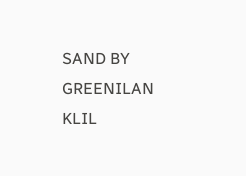SAND BY GREENILAN KLIL